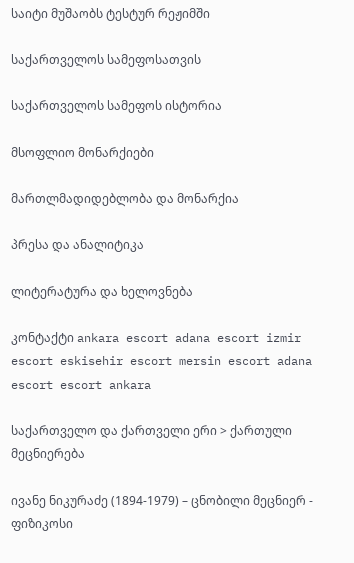საიტი მუშაობს ტესტურ რეჟიმში

საქართველოს სამეფოსათვის

საქართველოს სამეფოს ისტორია

მსოფლიო მონარქიები

მართლმადიდებლობა და მონარქია

პრესა და ანალიტიკა

ლიტერატურა და ხელოვნება

კონტაქტი ankara escort adana escort izmir escort eskisehir escort mersin escort adana escort escort ankara

საქართველო და ქართველი ერი > ქართული მეცნიერება

ივანე ნიკურაძე (1894-1979) – ცნობილი მეცნიერ - ფიზიკოსი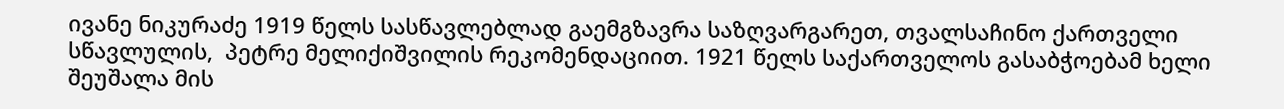ივანე ნიკურაძე 1919 წელს სასწავლებლად გაემგზავრა საზღვარგარეთ, თვალსაჩინო ქართველი სწავლულის,  პეტრე მელიქიშვილის რეკომენდაციით. 1921 წელს საქართველოს გასაბჭოებამ ხელი შეუშალა მის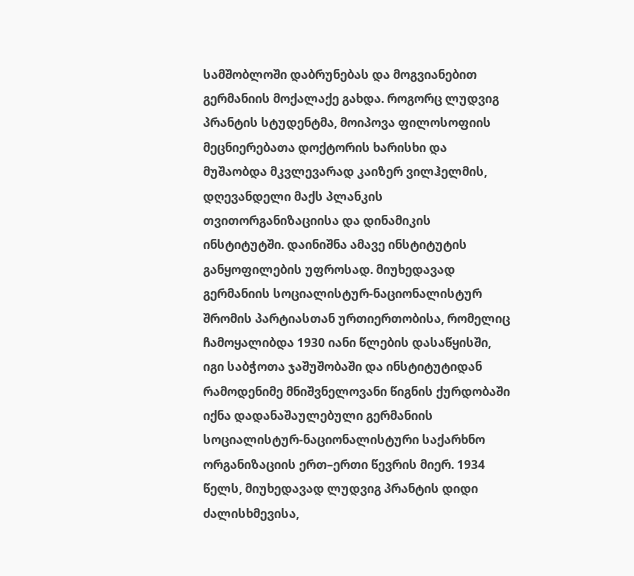სამშობლოში დაბრუნებას და მოგვიანებით გერმანიის მოქალაქე გახდა. როგორც ლუდვიგ პრანტის სტუდენტმა, მოიპოვა ფილოსოფიის მეცნიერებათა დოქტორის ხარისხი და მუშაობდა მკვლევარად კაიზერ ვილჰელმის, დღევანდელი მაქს პლანკის თვითორგანიზაციისა და დინამიკის ინსტიტუტში. დაინიშნა ამავე ინსტიტუტის განყოფილების უფროსად. მიუხედავად გერმანიის სოციალისტურ-ნაციონალისტურ შრომის პარტიასთან ურთიერთობისა, რომელიც ჩამოყალიბდა 1930 იანი წლების დასაწყისში, იგი საბჭოთა ჯაშუშობაში და ინსტიტუტიდან რამოდენიმე მნიშვნელოვანი წიგნის ქურდობაში იქნა დადანაშაულებული გერმანიის სოციალისტურ-ნაციონალისტური საქარხნო ორგანიზაციის ერთ–ერთი წევრის მიერ. 1934 წელს, მიუხედავად ლუდვიგ პრანტის დიდი ძალისხმევისა,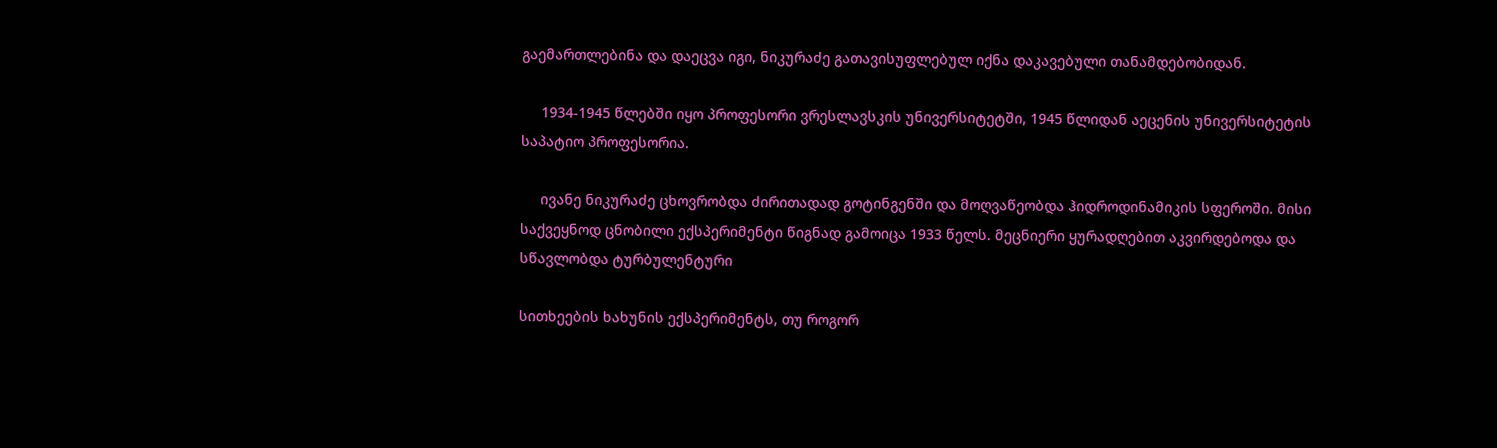გაემართლებინა და დაეცვა იგი, ნიკურაძე გათავისუფლებულ იქნა დაკავებული თანამდებობიდან.

     1934-1945 წლებში იყო პროფესორი ვრესლავსკის უნივერსიტეტში, 1945 წლიდან აეცენის უნივერსიტეტის საპატიო პროფესორია.

     ივანე ნიკურაძე ცხოვრობდა ძირითადად გოტინგენში და მოღვაწეობდა ჰიდროდინამიკის სფეროში. მისი საქვეყნოდ ცნობილი ექსპერიმენტი წიგნად გამოიცა 1933 წელს. მეცნიერი ყურადღებით აკვირდებოდა და სწავლობდა ტურბულენტური

სითხეების ხახუნის ექსპერიმენტს, თუ როგორ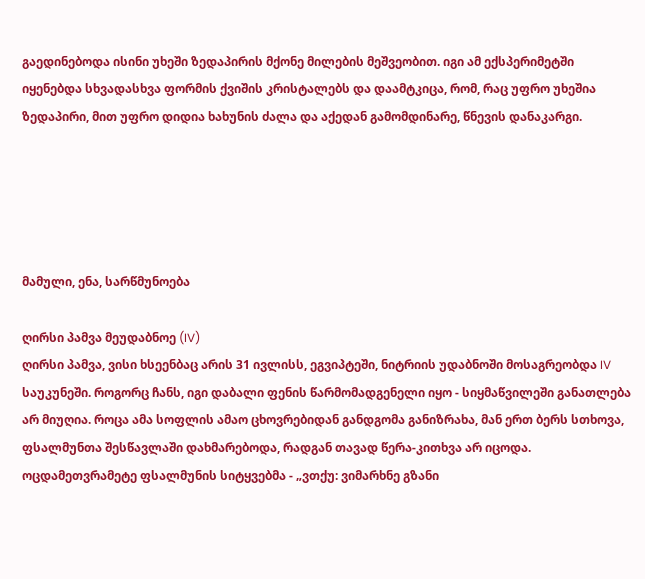გაედინებოდა ისინი უხეში ზედაპირის მქონე მილების მეშვეობით. იგი ამ ექსპერიმეტში იყენებდა სხვადასხვა ფორმის ქვიშის კრისტალებს და დაამტკიცა, რომ, რაც უფრო უხეშია ზედაპირი, მით უფრო დიდია ხახუნის ძალა და აქედან გამომდინარე, წნევის დანაკარგი.





მამული, ენა, სარწმუნოება

ღირსი პამვა მეუდაბნოე (IV)
ღირსი პამვა, ვისი ხსეენბაც არის 31 ივლისს, ეგვიპტეში, ნიტრიის უდაბნოში მოსაგრეობდა IV საუკუნეში. როგორც ჩანს, იგი დაბალი ფენის წარმომადგენელი იყო - სიყმაწვილეში განათლება არ მიუღია. როცა ამა სოფლის ამაო ცხოვრებიდან განდგომა განიზრახა, მან ერთ ბერს სთხოვა, ფსალმუნთა შესწავლაში დახმარებოდა, რადგან თავად წერა-კითხვა არ იცოდა. ოცდამეთვრამეტე ფსალმუნის სიტყვებმა - „ვთქუ: ვიმარხნე გზანი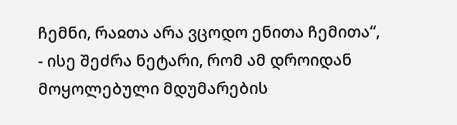ჩემნი, რაჲთა არა ვცოდო ენითა ჩემითა“, - ისე შეძრა ნეტარი, რომ ამ დროიდან მოყოლებული მდუმარების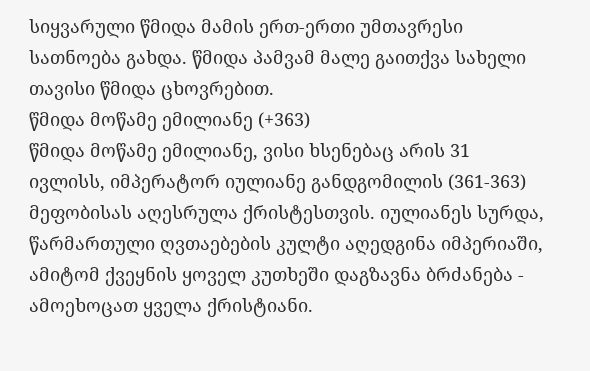სიყვარული წმიდა მამის ერთ-ერთი უმთავრესი სათნოება გახდა. წმიდა პამვამ მალე გაითქვა სახელი თავისი წმიდა ცხოვრებით.
წმიდა მოწამე ემილიანე (+363)
წმიდა მოწამე ემილიანე, ვისი ხსენებაც არის 31 ივლისს, იმპერატორ იულიანე განდგომილის (361-363) მეფობისას აღესრულა ქრისტესთვის. იულიანეს სურდა, წარმართული ღვთაებების კულტი აღედგინა იმპერიაში, ამიტომ ქვეყნის ყოველ კუთხეში დაგზავნა ბრძანება - ამოეხოცათ ყველა ქრისტიანი.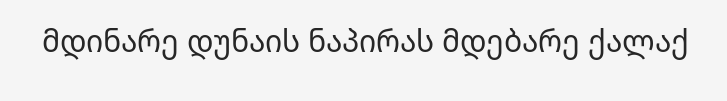მდინარე დუნაის ნაპირას მდებარე ქალაქ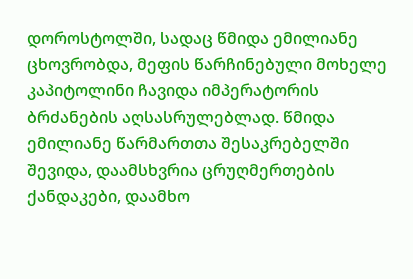დოროსტოლში, სადაც წმიდა ემილიანე ცხოვრობდა, მეფის წარჩინებული მოხელე კაპიტოლინი ჩავიდა იმპერატორის ბრძანების აღსასრულებლად. წმიდა ემილიანე წარმართთა შესაკრებელში შევიდა, დაამსხვრია ცრუღმერთების ქანდაკები, დაამხო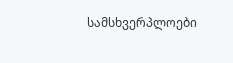სამსხვერპლოები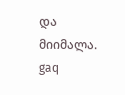და მიიმალა.
gaq